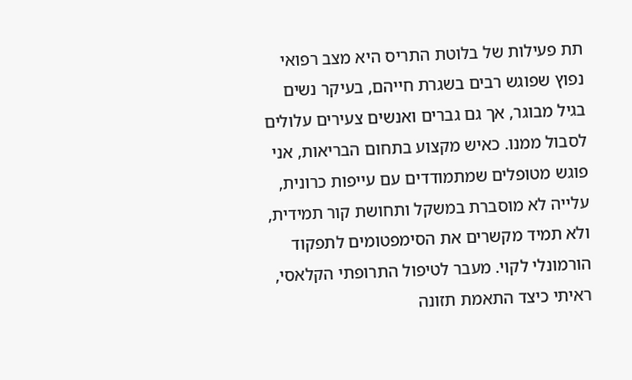תת פעילות של בלוטת התריס היא מצב רפואי נפוץ שפוגש רבים בשגרת חייהם, בעיקר נשים בגיל מבוגר, אך גם גברים ואנשים צעירים עלולים לסבול ממנו. כאיש מקצוע בתחום הבריאות, אני פוגש מטופלים שמתמודדים עם עייפות כרונית, עלייה לא מוסברת במשקל ותחושת קור תמידית, ולא תמיד מקשרים את הסימפטומים לתפקוד הורמונלי לקוי. מעבר לטיפול התרופתי הקלאסי, ראיתי כיצד התאמת תזונה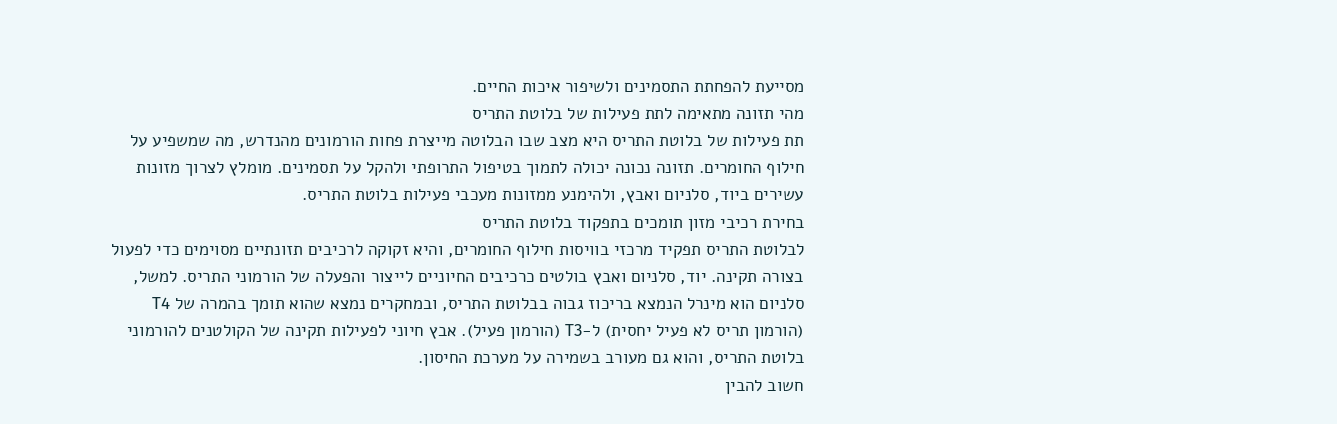מסייעת להפחתת התסמינים ולשיפור איכות החיים.
מהי תזונה מתאימה לתת פעילות של בלוטת התריס
תת פעילות של בלוטת התריס היא מצב שבו הבלוטה מייצרת פחות הורמונים מהנדרש, מה שמשפיע על חילוף החומרים. תזונה נכונה יכולה לתמוך בטיפול התרופתי ולהקל על תסמינים. מומלץ לצרוך מזונות עשירים ביוד, סלניום ואבץ, ולהימנע ממזונות מעכבי פעילות בלוטת התריס.
בחירת רכיבי מזון תומכים בתפקוד בלוטת התריס
לבלוטת התריס תפקיד מרכזי בוויסות חילוף החומרים, והיא זקוקה לרכיבים תזונתיים מסוימים כדי לפעול בצורה תקינה. יוד, סלניום ואבץ בולטים כרכיבים החיוניים לייצור והפעלה של הורמוני התריס. למשל, סלניום הוא מינרל הנמצא בריכוז גבוה בבלוטת התריס, ובמחקרים נמצא שהוא תומך בהמרה של T4 (הורמון תריס לא פעיל יחסית) ל-T3 (הורמון פעיל). אבץ חיוני לפעילות תקינה של הקולטנים להורמוני בלוטת התריס, והוא גם מעורב בשמירה על מערכת החיסון.
חשוב להבין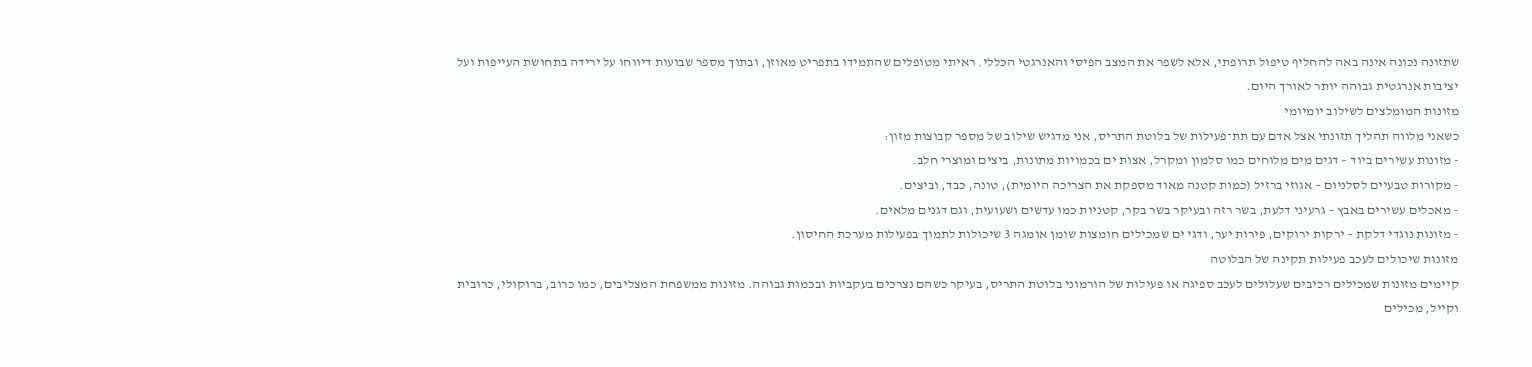שתזונה נכונה אינה באה להחליף טיפול תרופתי, אלא לשפר את המצב הפיסי והאנרגטי הכללי. ראיתי מטופלים שהתמידו בתפריט מאוזן, ובתוך מספר שבועות דיווחו על ירידה בתחושת העייפות ועל יציבות אנרגטית גבוהה יותר לאורך היום.
מזונות המומלצים לשילוב יומיומי
כשאני מלווה תהליך תזונתי אצל אדם עם תת־פעילות של בלוטת התריס, אני מדגיש שילוב של מספר קבוצות מזון:
- מזונות עשירים ביוד – דגים מים מלוחים כמו סלמון ומקרל, אצות ים בכמויות מתונות, ביצים ומוצרי חלב.
- מקורות טבעיים לסלניום – אגוזי ברזיל (כמות קטנה מאוד מספקת את הצריכה היומית), טונה, כבד, וביצים.
- מאכלים עשירים באבץ – גרעיני דלעת, בשר רזה ובעיקר בשר בקר, קטניות כמו עדשים ושעועית, וגם דגנים מלאים.
- מזונות נוגדי דלקת – ירקות ירוקים, פירות יער, ודגי ים שמכילים חומצות שומן אומגה 3 שיכולות לתמוך בפעילות מערכת החיסון.
מזונות שיכולים לעכב פעילות תקינה של הבלוטה
קיימים מזונות שמכילים רכיבים שעלולים לעכב ספיגה או פעילות של הורמוני בלוטת התריס, בעיקר כשהם נצרכים בעקביות ובכמות גבוהה. מזונות ממשפחת המצליבים, כמו כרוב, ברוקולי, כרובית וקייל, מכילים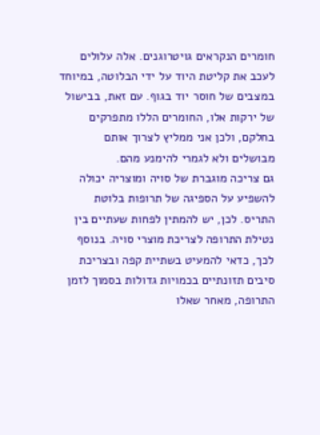חומרים הנקראים גויטרוגנים. אלה עלולים לעכב את קליטת היוד על ידי הבלוטה, במיוחד במצבים של חוסר יוד בגוף. עם זאת, בבישול של ירקות אלו, החומרים הללו מתפרקים בחלקם, ולכן אני ממליץ לצרוך אותם מבושלים ולא לגמרי להימנע מהם.
גם צריכה מוגברת של סויה ומוצריה יכולה להשפיע על הספיגה של תרופות בלוטת התריס. לכן, יש להמתין לפחות שעתיים בין נטילת התרופה לצריכת מוצרי סויה. בנוסף לכך, כדאי להמעיט בשתיית קפה ובצריכת סיבים תזונתיים בכמויות גדולות בסמוך לזמן התרופה, מאחר שאלו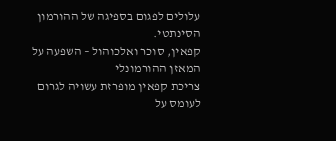עלולים לפגום בספיגה של ההורמון הסינתטי.
קפאין, סוכר ואלכוהול – השפעה על המאזן ההורמונלי
צריכת קפאין מופרזת עשויה לגרום לעומס על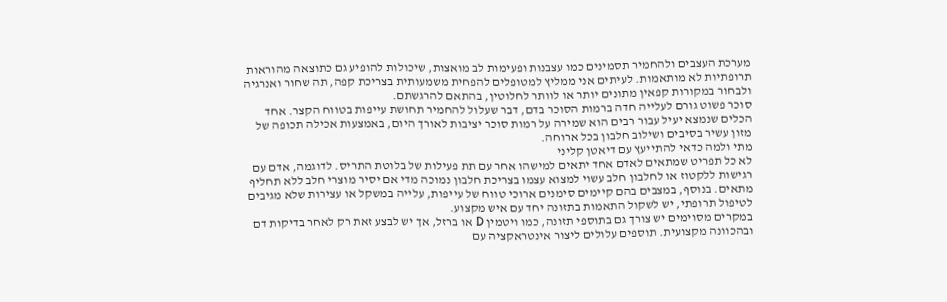מערכת העצבים ולהחמיר תסמינים כמו עצבנות ופעימות לב מואצות, שיכולות להופיע גם כתוצאה מהוראות תרופתיות לא מותאמות. לעיתים אני ממליץ למטופלים להפחית משמעותית בצריכת קפה, תה שחור ואנרגיה ולבחור במקורות קפאין מתונים יותר או לוותר לחלוטין, בהתאם להרגשתם.
סוכר פשוט גורם לעלייה חדה ברמות הסוכר בדם, דבר שעלול להחמיר תחושת עייפות בטווח הקצר. אחד הכלים שנמצא יעיל עבור רבים הוא שמירה על רמות סוכר יציבות לאורך היום, באמצעות אכילה תכופה של מזון עשיר בסיבים ושילוב חלבון בכל ארוחה.
מתי ולמה כדאי להתייעץ עם דיאטן קליני
לא כל תפריט שמתאים לאדם אחד יתאים למישהו אחר עם תת פעילות של בלוטת התריס. לדוגמה, אדם עם רגישות ללקטוז או לחלבון חלב עשוי למצוא עצמו בצריכת חלבון נמוכה מדי אם יסיר מוצרי חלב ללא תחליף מתאים. בנוסף, במצבים בהם קיימים סימנים ארוכי טווח של עייפות, עלייה במשקל או עצירות שלא מגיבים לטיפול תרופתי, יש לשקול התאמות בתזונה יחד עם איש מקצוע.
במקרים מסוימים יש צורך גם בתוספי תזונה, כמו ויטמין D או ברזל, אך יש לבצע זאת רק לאחר בדיקות דם ובהכוונה מקצועית. תוספים עלולים ליצור אינטראקציה עם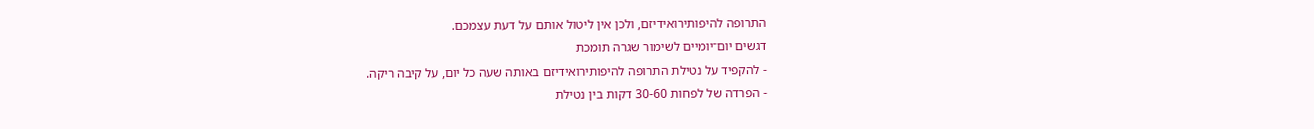התרופה להיפותירואידיזם, ולכן אין ליטול אותם על דעת עצמכם.
דגשים יום־יומיים לשימור שגרה תומכת
- להקפיד על נטילת התרופה להיפותירואידיזם באותה שעה כל יום, על קיבה ריקה.
- הפרדה של לפחות 30-60 דקות בין נטילת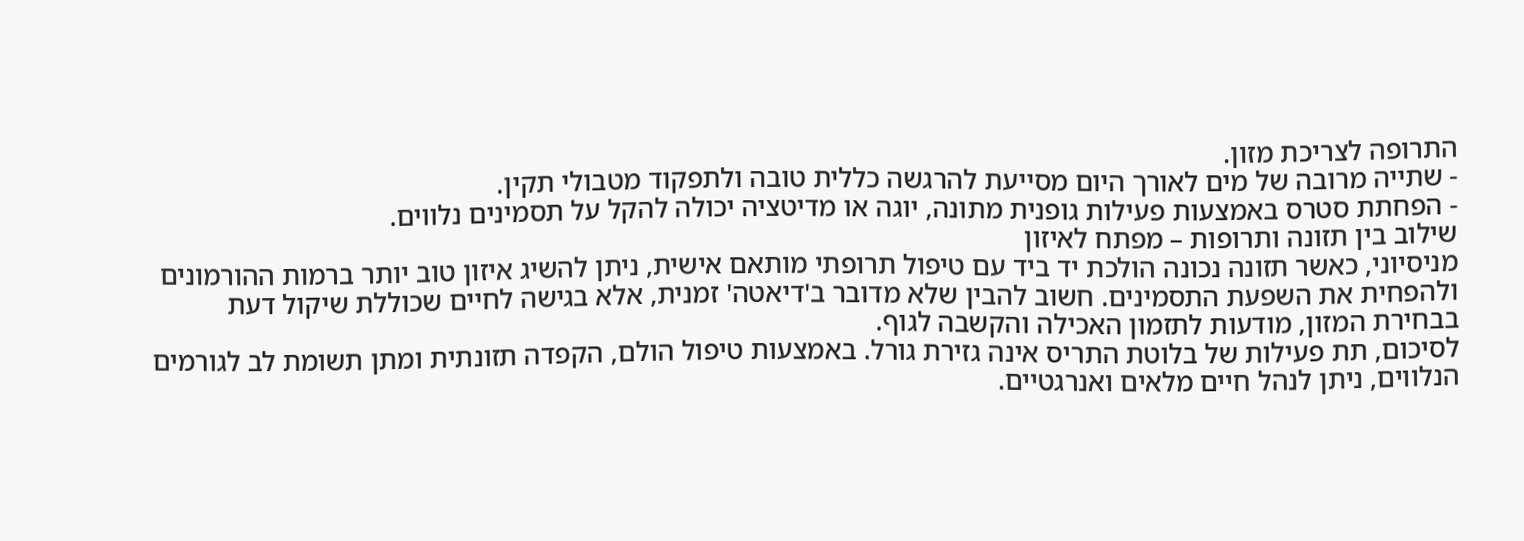התרופה לצריכת מזון.
- שתייה מרובה של מים לאורך היום מסייעת להרגשה כללית טובה ולתפקוד מטבולי תקין.
- הפחתת סטרס באמצעות פעילות גופנית מתונה, יוגה או מדיטציה יכולה להקל על תסמינים נלווים.
שילוב בין תזונה ותרופות – מפתח לאיזון
מניסיוני, כאשר תזונה נכונה הולכת יד ביד עם טיפול תרופתי מותאם אישית, ניתן להשיג איזון טוב יותר ברמות ההורמונים ולהפחית את השפעת התסמינים. חשוב להבין שלא מדובר ב'דיאטה' זמנית, אלא בגישה לחיים שכוללת שיקול דעת בבחירת המזון, מודעות לתזמון האכילה והקשבה לגוף.
לסיכום, תת פעילות של בלוטת התריס אינה גזירת גורל. באמצעות טיפול הולם, הקפדה תזונתית ומתן תשומת לב לגורמים הנלווים, ניתן לנהל חיים מלאים ואנרגטיים.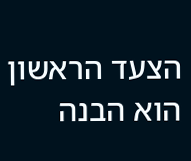הצעד הראשון הוא הבנה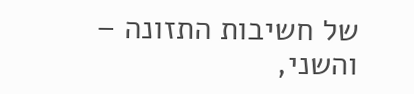של חשיבות התזונה – והשני,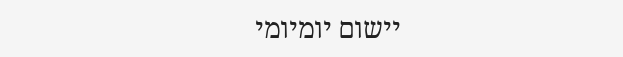יישום יומיומי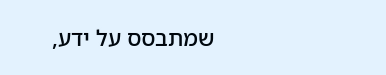שמתבסס על ידע,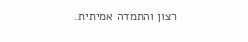רצון והתמדה אמיתית.